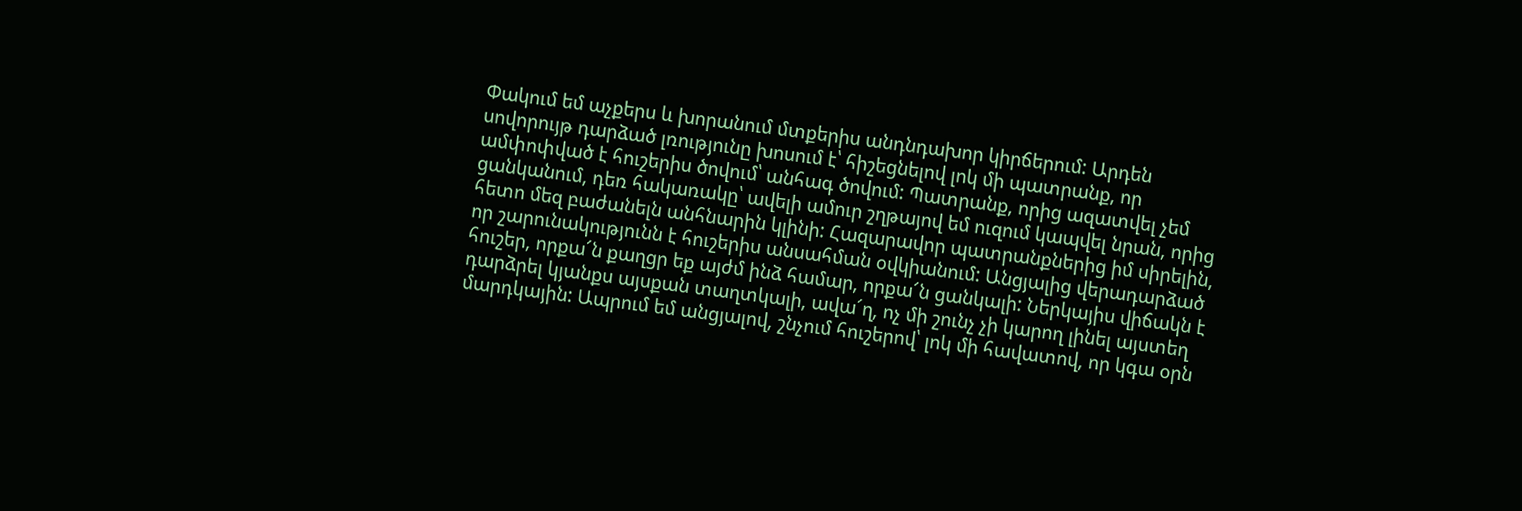Փակում եմ աչքերս և խորանում մտքերիս անդնդախոր կիրճերում: Արդեն սովորույթ դարձած լռությունը խոսում է՝ հիշեցնելով լոկ մի պատրանք, որ ամփոփված է հուշերիս ծովում՝ անհագ ծովում: Պատրանք, որից ազատվել չեմ ցանկանում, դեռ հակառակը՝ ավելի ամուր շղթայով եմ ուզում կապվել նրան, որից հետո մեզ բաժանելն անհնարին կլինի: Հազարավոր պատրանքներից իմ սիրելին, որ շարունակությունն է հուշերիս անսահման օվկիանում: Անցյալից վերադարձած հուշեր, որքա՜ն քաղցր եք այժմ ինձ համար, որքա՜ն ցանկալի: Ներկայիս վիճակն է դարձրել կյանքս այսքան տաղտկալի, ավա՜ղ, ոչ մի շունչ չի կարող լինել այստեղ մարդկային: Ապրում եմ անցյալով, շնչում հուշերով՝ լոկ մի հավատով, որ կգա օրն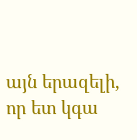այն երազելի, որ ետ կգա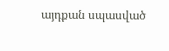այդքան սպասված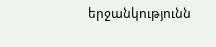երջանկությունն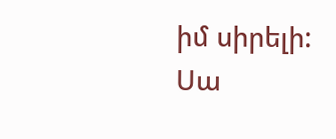իմ սիրելի: Սա